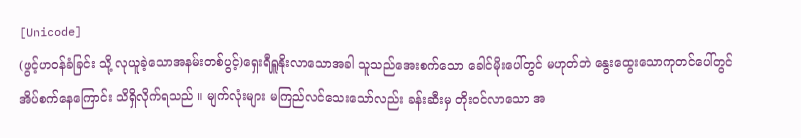[Unicode]
(ဖွင့်ဟဝန်ခံခြင်း သို့ လုယူခဲ့သောအနမ်းတစ်ပွင့်)ရှေးရီရှူနိုးလာသောအခါ သူသည်အေးစက်သော ခေါင်မိုးပေါ်တွင် မဟုတ်ဘဲ နွေးထွေးသောကုတင်ပေါ်တွင် အိပ်စက်နေကြောင်း သိရှိလိုက်ရသည် ။ မျက်လုံးများ မကြည်လင်သေးသော်လည်း ခန်းဆီးမှ တိုးဝင်လာသော အ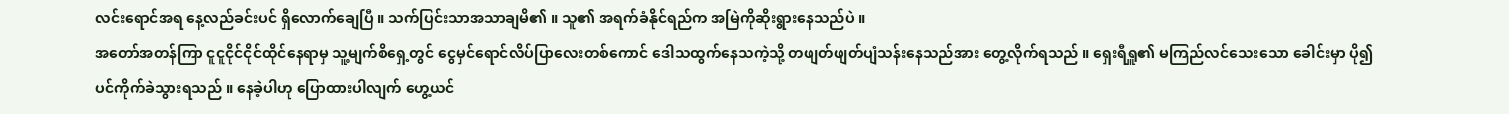လင်းရောင်အရ နေ့လည်ခင်းပင် ရှိလောက်ချေပြီ ။ သက်ပြင်းသာအသာချမိ၏ ။ သူ၏ အရက်ခံနိုင်ရည်က အမြဲကိုဆိုးရွားနေသည်ပဲ ။
အတော်အတန်ကြာ ငူငူငိုင်ငိုင်ထိုင်နေရာမှ သူ့မျက်စိရှေ့တွင် ငွေမှင်ရောင်လိပ်ပြာလေးတစ်ကောင် ဒေါသထွက်နေသကဲ့သို့ တဖျတ်ဖျတ်ပျံသန်းနေသည်အား တွေ့လိုက်ရသည် ။ ရှေးရီရှူ၏ မကြည်လင်သေးသော ခေါင်းမှာ ပို၍ပင်ကိုက်ခဲသွားရသည် ။ နေခဲ့ပါဟု ပြောထားပါလျက် ဟွေ့ယင်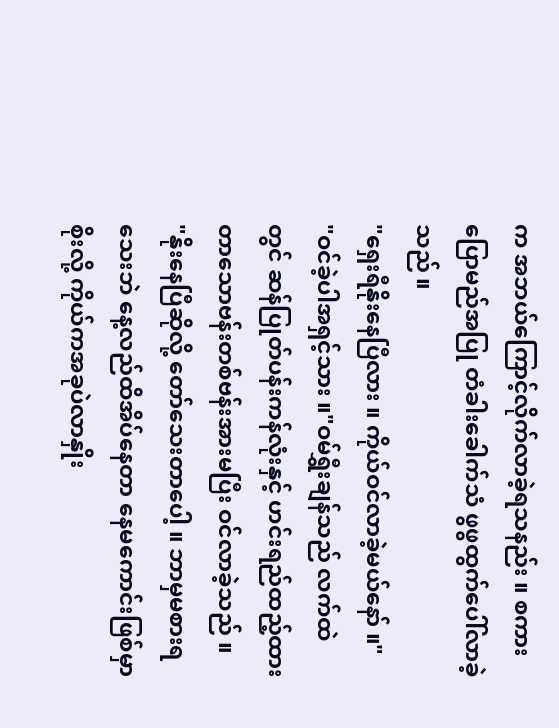က အဘယ်ကြောင့်လိုက်လာခဲ့ရသနည်း ။ စကားပြောမည်အပြု တံခါးခေါက်သံ ဖွဖွထွက်ပေါ်လာခဲ့သည် ။
"ရှေးရီနိုးနေပြီလား ။ ကိုယ်ဝင်လာခဲ့မယ်နော် ။"
"ဝင်ခဲ့ပါအရှင့်သား ။"ဝမ်ရွှီးချန်သည် လက်ထဲတွင် ဆန်ပြုတ်ပန်းကန်လုံးနှင့် ဟင်းရည်ထည့်ထားတာသောဗန်းတစ်ဗန်းအားမပြီး ဝင်လာခဲ့သည် ။
"နိုးနေပြီဆိုလို့ တော်သေးတာပေါ့ ။ ဘာမှမစားရသေးဘဲ နေ့လည်ထိအိပ်နေတာ နေမကောင်းဖြစ်မှာစိုးလို့ ကိုယ်ကအခုပဲလာနှိုး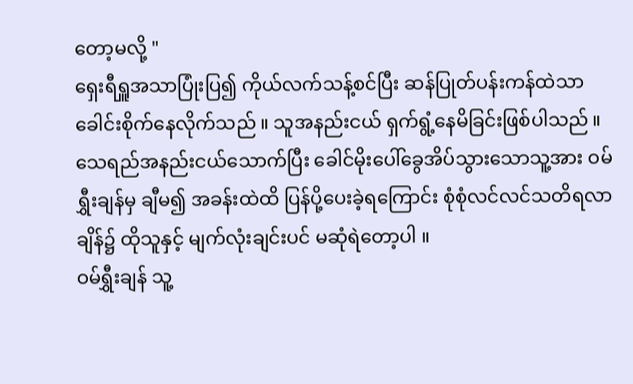တော့မလို့ "
ရှေးရီရှူအသာပြုံးပြ၍ ကိုယ်လက်သန့်စင်ပြီး ဆန်ပြုတ်ပန်းကန်ထဲသာ ခေါင်းစိုက်နေလိုက်သည် ။ သူအနည်းငယ် ရှက်ရွံ့နေမိခြင်းဖြစ်ပါသည် ။ သေရည်အနည်းငယ်သောက်ပြီး ခေါင်မိုးပေါ်ခွေအိပ်သွားသောသူ့အား ဝမ်ရွှီးချန်မှ ချီမ၍ အခန်းထဲထိ ပြန်ပို့ပေးခဲ့ရကြောင်း စုံစုံလင်လင်သတိရလာချိန်၌ ထိုသူနှင့် မျက်လုံးချင်းပင် မဆုံရဲတော့ပါ ။
ဝမ်ရွှီးချန် သူ့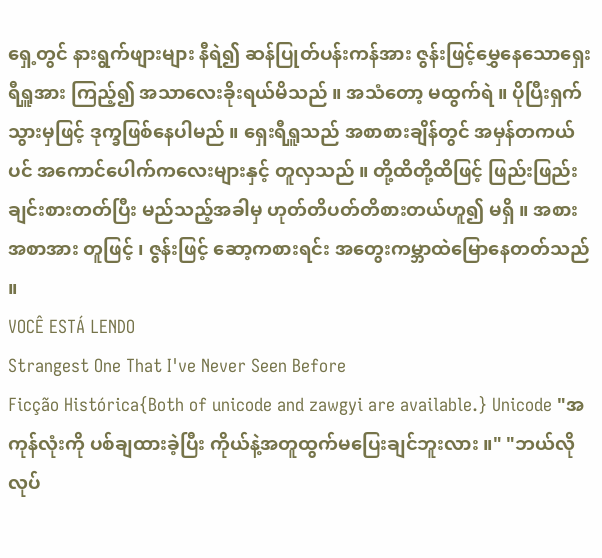ရှေ့တွင် နားရွက်ဖျားများ နီရဲ၍ ဆန်ပြုတ်ပန်းကန်အား ဇွန်းဖြင့်မွှေနေသောရှေးရီရှူအား ကြည့်၍ အသာလေးခိုးရယ်မိသည် ။ အသံတော့ မထွက်ရဲ ။ ပိုပြီးရှက်သွားမှဖြင့် ဒုက္ခဖြစ်နေပါမည် ။ ရှေးရီရှူသည် အစာစားချိန်တွင် အမှန်တကယ်ပင် အကောင်ပေါက်ကလေးများနှင့် တူလှသည် ။ တို့ထိတို့ထိဖြင့် ဖြည်းဖြည်းချင်းစားတတ်ပြီး မည်သည့်အခါမှ ဟုတ်တိပတ်တိစားတယ်ဟူ၍ မရှိ ။ အစားအစာအား တူဖြင့် ၊ ဇွန်းဖြင့် ဆော့ကစားရင်း အတွေးကမ္ဘာထဲမြောနေတတ်သည် ။
VOCÊ ESTÁ LENDO
Strangest One That I've Never Seen Before
Ficção Histórica{Both of unicode and zawgyi are available.} Unicode "အကုန်လုံးကို ပစ်ချထားခဲ့ပြီး ကိုယ်နဲ့အတူထွက်မပြေးချင်ဘူးလား ။" "ဘယ်လိုလုပ်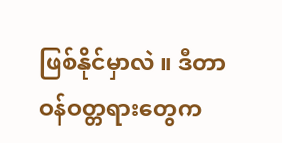ဖြစ်နိုင်မှာလဲ ။ ဒီတာဝန်ဝတ္တရားတွေက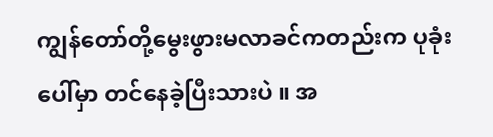ကျွန်တော်တို့မွေးဖွားမလာခင်ကတည်းက ပုခုံးပေါ်မှာ တင်နေခဲ့ပြီးသားပဲ ။ အ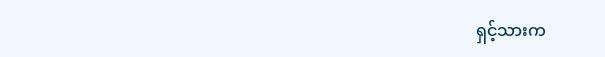ရှင့်သားက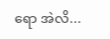ရော အဲလိ...